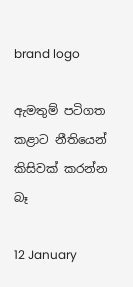brand logo

ඇමතුම් පටිගත කළාට නීතියෙන් කිසිවක් කරන්න බෑ

12 January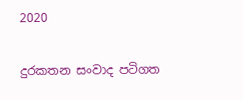2020

දුරකතන සංවාද පටිගත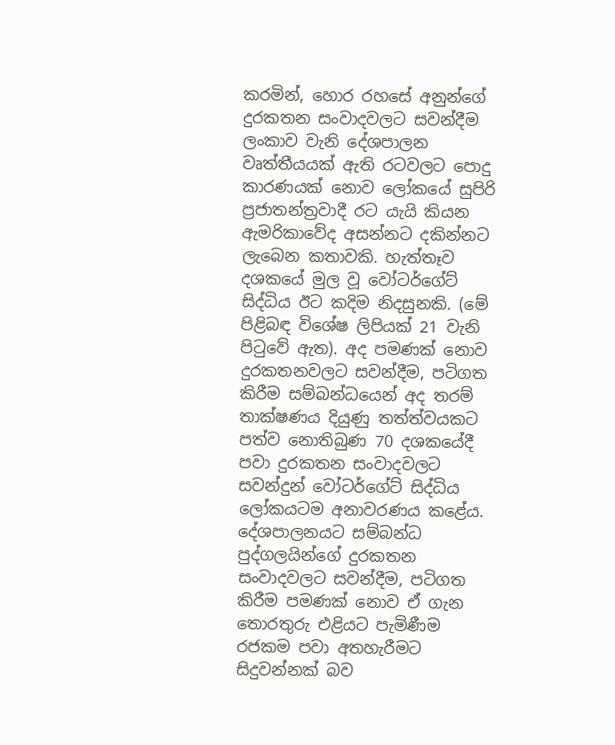කරමින්, හොර රහසේ අනුන්ගේ දුරකතන සංවාදවලට සවන්දීම ලංකාව වැනි දේශපාලන වෘත්තීයයක් ඇති රටවලට පොදු කාරණයක් නොව ලෝකයේ සුපිරි ප්‍රජාතන්ත්‍රවාදී රට යැයි කියන ඇමරිකාවේද අසන්නට දකින්නට ලැබෙන කතාවකි. හැත්තෑව දශකයේ මුල වූ වෝටර්ගේට් සිද්ධිය ඊට කදිම නිදසුනකි. (මේ පිළිබඳ විශේෂ ලිපියක් 21 වැනි පිටුවේ ඇත). අද පමණක් නොව දුරකතනවලට සවන්දීම, පටිගත කිරීම සම්බන්ධයෙන් අද තරම් තාක්ෂණය දියුණු තත්ත්වයකට පත්ව නොතිබුණ 70 දශකයේදී පවා දුරකතන සංවාදවලට සවන්දුන් වෝටර්ගේට් සිද්ධිය ලෝකයටම අනාවරණය කළේය. දේශපාලනයට සම්බන්ධ පුද්ගලයින්ගේ දුරකතන සංවාදවලට සවන්දීම, පටිගත කිරීම පමණක් නොව ඒ ගැන තොරතුරු එළියට පැමිණීම රජකම පවා අතහැරීමට සිදුවන්නක් බව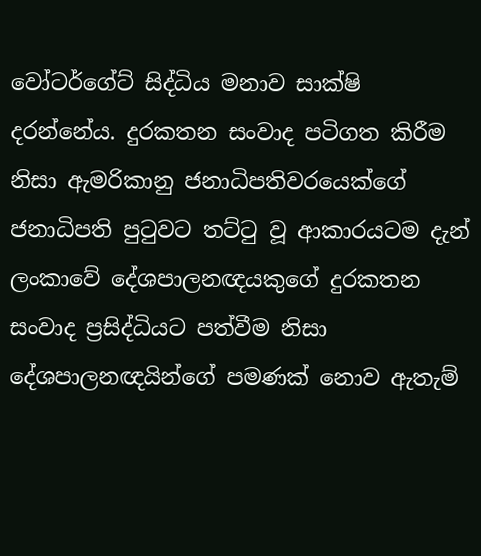වෝටර්ගේට් සිද්ධිය මනාව සාක්ෂි දරන්නේය. දුරකතන සංවාද පටිගත කිරීම නිසා ඇමරිකානු ජනාධිපතිවරයෙක්ගේ ජනාධිපති පුටුවට තට්ටු වූ ආකාරයටම දැන් ලංකාවේ දේශපාලනඥයකුගේ දුරකතන සංවාද ප්‍රසිද්ධියට පත්වීම නිසා දේශපාලනඥයින්ගේ පමණක් නොව ඇතැම්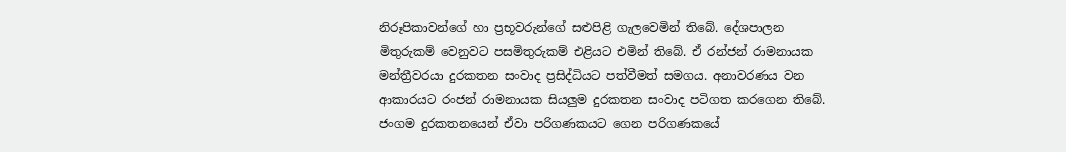නිරූපිකාවන්ගේ හා ප්‍රභූවරුන්ගේ සළුපිළි ගැලවෙමින් තිබේ. දේශපාලන මිතුරුකම් වෙනුවට පසමිතුරුකම් එළියට එමින් තිබේ. ඒ රන්ජන් රාමනායක මන්ත්‍රීවරයා දුරකතන සංවාද ප්‍රසිද්ධියට පත්වීමත් සමගය. අනාවරණය වන ආකාරයට රංජන් රාමනායක සියලුම දුරකතන සංවාද පටිගත කරගෙන තිබේ. ජංගම දුරකතනයෙන් ඒවා පරිගණකයට ගෙන පරිගණකයේ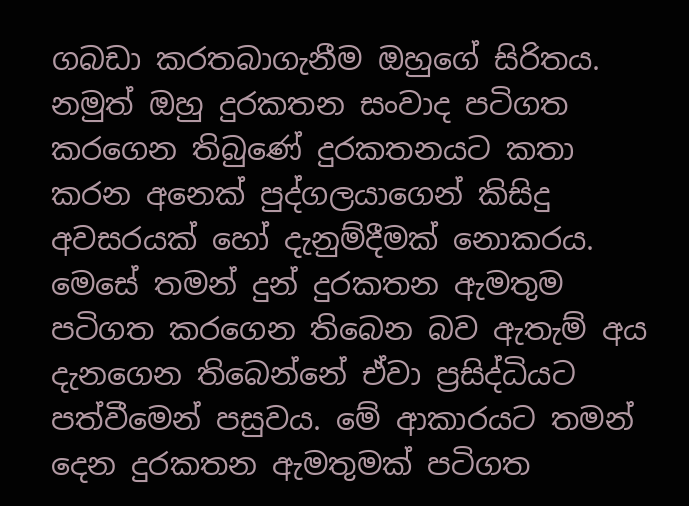ගබඩා කරතබාගැනීම ඔහුගේ සිරිතය. නමුත් ඔහු දුරකතන සංවාද පටිගත කරගෙන තිබුණේ දුරකතනයට කතා කරන අනෙක් පුද්ගලයාගෙන් කිසිදු අවසරයක් හෝ දැනුම්දීමක් නොකරය. මෙසේ තමන් දුන් දුරකතන ඇමතුම පටිගත කරගෙන තිබෙන බව ඇතැම් අය දැනගෙන තිබෙන්නේ ඒවා ප්‍රසිද්ධියට පත්වීමෙන් පසුවය. මේ ආකාරයට තමන් දෙන දුරකතන ඇමතුමක් පටිගත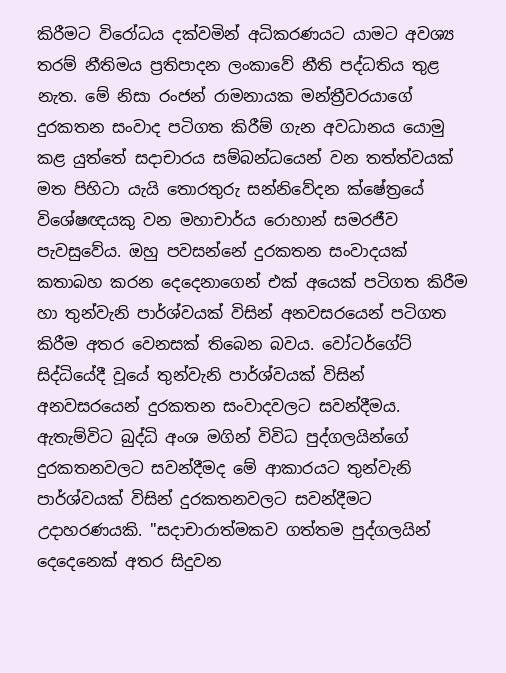කිරීමට විරෝධය දක්වමින් අධිකරණයට යාමට අවශ්‍ය තරම් නීතිමය ප්‍රතිපාදන ලංකාවේ නීති පද්ධතිය තුළ නැත. මේ නිසා රංජන් රාමනායක මන්ත්‍රීවරයාගේ දුරකතන සංවාද පටිගත කිරීම් ගැන අවධානය යොමු කළ යුත්තේ සදාචාරය සම්බන්ධයෙන් වන තත්ත්වයක් මත පිහිටා යැයි තොරතුරු සන්නිවේදන ක්ෂේත්‍රයේ විශේෂඥයකු වන මහාචාර්ය රොහාන් සමරජීව පැවසුවේය. ඔහු පවසන්නේ දුරකතන සංවාදයක් කතාබහ කරන දෙදෙනාගෙන් එක් අයෙක් පටිගත කිරීම හා තුන්වැනි පාර්ශ්වයක් විසින් අනවසරයෙන් පටිගත කිරීම අතර වෙනසක් තිබෙන බවය. වෝටර්ගේට් සිද්ධියේදී වූයේ තුන්වැනි පාර්ශ්වයක් විසින් අනවසරයෙන් දුරකතන සංවාදවලට සවන්දීමය. ඇතැම්විට බුද්ධි අංශ මගින් විවිධ පුද්ගලයින්ගේ දුරකතනවලට සවන්දීමද මේ ආකාරයට තුන්වැනි පාර්ශ්වයක් විසින් දුරකතනවලට සවන්දීමට උදාහරණයකි. "සදාචාරාත්මකව ගත්තම පුද්ගලයින්‌ දෙදෙනෙක් අතර සිදුවන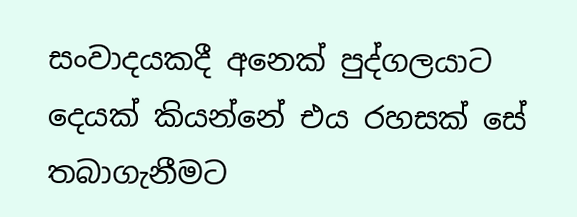සංවාදයකදී අනෙක් පුද්ගලයාට දෙයක් කියන්නේ එය රහසක් සේ තබාගැනීමට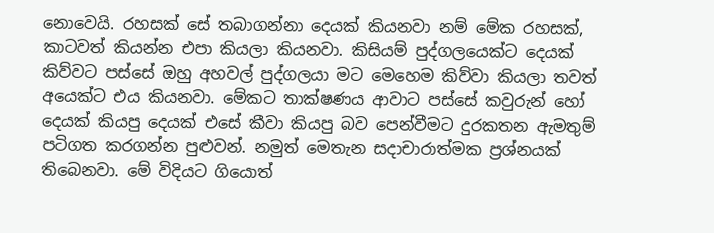නොවෙයි. රහසක් සේ තබාගන්නා දෙයක් කියනවා නම් මේක රහසක්, කාටවත් කියන්න එපා කියලා කියනවා. කිසියම් පුද්ගලයෙක්ට දෙයක් කිව්වට පස්සේ ඔහු අහවල් පුද්ගලයා මට මෙහෙම කිව්වා කියලා තවත් අයෙක්ට එය කියනවා. මේකට තාක්ෂණය ආවාට පස්සේ කවුරුන් හෝ දෙයක් කියපු දෙයක් එසේ කීවා කියපු බව පෙන්වීමට දුරකතන ඇමතුම් පටිගත කරගන්න පුළුවන්. නමුත් මෙතැන සදාචාරාත්මක ප්‍රශ්නයක් තිබෙනවා. මේ විදියට ගියොත්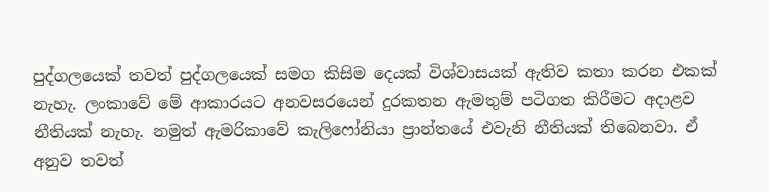පුද්ගලයෙක් තවත් පුද්ගලයෙක් සමග කිසිම දෙයක් විශ්වාසයක් ඇතිව කතා කරන එකක් නැහැ. ලංකාවේ මේ ආකාරයට අනවසරයෙන් දුරකතන ඇමතුම් පටිගත කිරීමට අදාළව නීතියක් නැහැ. නමුත් ඇමරිකාවේ කැලිෆෝනියා ප්‍රාන්තයේ එවැනි නීතියක් තිබෙනවා. ඒ අනුව තවත්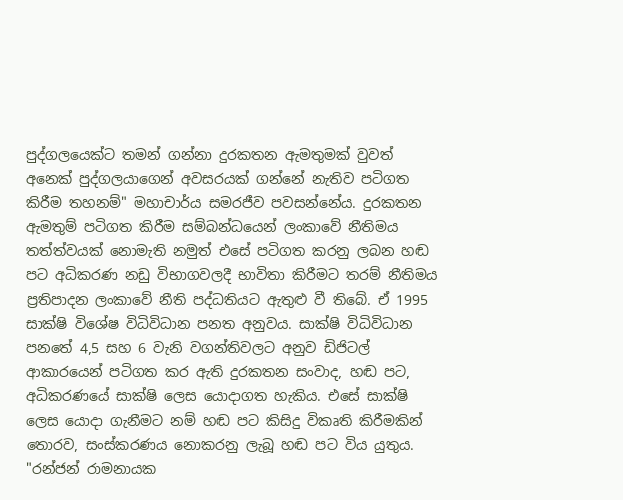පුද්ගලයෙක්ට තමන් ගන්නා දුරකතන ඇමතුමක් වුවත් අනෙක් පුද්ගලයාගෙන් අවසරයක් ගන්නේ නැතිව පටිගත කිරීම තහනම්" මහාචාර්ය සමරජීව පවසන්නේය. දුරකතන ඇමතුම් පටිගත කිරීම සම්බන්ධයෙන් ලංකාවේ නීතිමය තත්ත්වයක් නොමැති නමුත් එසේ පටිගත කරනු ලබන හඬ පට අධිකරණ නඩු විභාගවලදී භාවිතා කිරීමට තරම් නීතිමය ප්‍රතිපාදන ලංකාවේ නීති පද්ධතියට ඇතුළු වී තිබේ. ඒ 1995 සාක්ෂි විශේෂ විධිවිධාන පනත අනුවය. සාක්ෂි විධිවිධාන පනතේ 4,5 සහ 6 වැනි වගන්තිවලට අනුව ඩිජිටල් ආකාරයෙන් පටිගත කර ඇති දුරකතන සංවාද, හඬ පට, අධිකරණයේ සාක්ෂි ලෙස යොදාගත හැකිය. එසේ සාක්ෂි ලෙස යොදා ගැනීමට නම් හඬ පට කිසිදු විකෘති කිරීමකින් තොරව, සංස්කරණය නොකරනු ලැබූ හඬ පට විය යුතුය. "රන්ජන් රාමනායක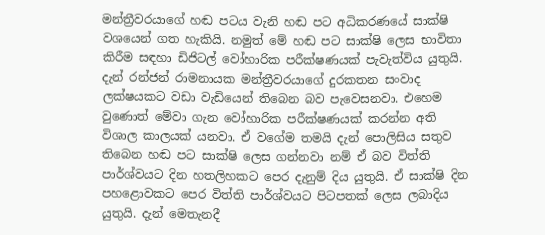මන්ත්‍රීවරයාගේ හඬ පටය වැනි හඬ පට අධිකරණයේ සාක්ෂි වශයෙන් ගත හැකියි. නමුත් මේ හඬ පට සාක්ෂි ලෙස භාවිතා කිරීම සඳහා ඩිජිටල් වෝහාරික පරීක්ෂණයක් පැවැත්විය යුතුයි. දැන් රන්ජන් රාමනායක මන්ත්‍රීවරයාගේ දුරකතන සංවාද ලක්ෂයකට වඩා වැඩියෙන් තිබෙන බව පැවෙසනවා. එහෙම වුණොත් මේවා ගැන වෝහාරික පරීක්ෂණයක් කරන්න අති විශාල කාලයක් යනවා. ඒ වගේම තමයි දැන් පොලිසිය සතුව තිබෙන හඬ පට සාක්ෂි ලෙස ගන්නවා නම් ඒ බව විත්ති පාර්ශ්වයට දින හතලිහකට පෙර දැනුම් දිය යුතුයි. ඒ සාක්ෂි දින පහළොවකට පෙර විත්ති පාර්ශ්වයට පිටපතක් ලෙස ලබාදිය යුතුයි. දැන් මෙතැනදී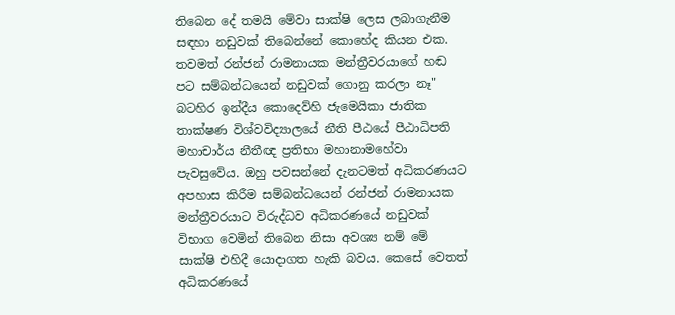තිබෙන දේ තමයි මේවා සාක්ෂි ලෙස ලබාගැනීම සඳහා නඩුවක් තිබෙන්නේ කොහේද කියන එක. තවමත් රන්ජන් රාමනායක මන්ත්‍රීවරයාගේ හඬ පට සම්බන්ධයෙන් නඩුවක් ගොනු කරලා නෑ" බටහිර ඉන්දීය කොදෙව්හි ජැමෙයිකා ජාතික තාක්ෂණ විශ්වවිද්‍යාලයේ නීති පීඨයේ පීඨාධිපති මහාචාර්ය නීතීඥ ප්‍රතිභා මහානාමහේවා පැවසුවේය. ඔහු පවසන්නේ දැනටමත් අධිකරණයට අපහාස කිරීම සම්බන්ධයෙන් රන්ජන් රාමනායක මන්ත්‍රීවරයාට විරුද්ධව අධිකරණයේ නඩුවක් විභාග වෙමින් තිබෙන නිසා අවශ්‍ය නම් මේ සාක්ෂි එහිදී යොදාගත හැකි බවය. කෙසේ වෙතත් අධිකරණයේ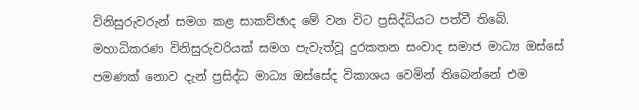විනිසුරුවරුන් සමග කළ සාකච්ඡාද මේ වන විට ප්‍රසිද්ධියට පත්වී තිබේ. මහාධිකරණ විනිසුරුවරියක් සමග පැවැත්වූ දුරකතන සංවාද සමාජ මාධ්‍ය ඔස්සේ පමණක් නොව දැන් ප්‍රසිද්ධ මාධ්‍ය ඔස්සේද විකාශය වෙමින් තිබෙන්නේ එම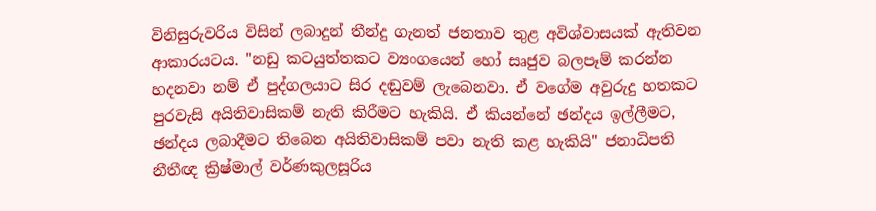විනිසුරුවරිය විසින් ලබාදුන් තීන්දු ගැනත් ජනතාව තුළ අවිශ්වාසයක් ඇතිවන ආකාරයටය. "නඩු කටයුත්තකට ව්‍යංගයෙන් හෝ සෘජුව බලපෑම් කරන්න හදනවා නම් ඒ පුද්ගලයාට සිර දඬුවම් ලැබෙනවා. ඒ වගේම අවුරුදු හතකට පුරවැසි අයිතිවාසිකම් නැති කිරීමට හැකියි. ඒ කියන්නේ ඡන්දය ඉල්ලීමට, ඡන්දය ලබාදීමට තිබෙන අයිතිවාසිකම් පවා නැති කළ හැකියි" ජනාධිපති නීතීඥ ක්‍රිෂ්මාල් වර්ණකුලසූරිය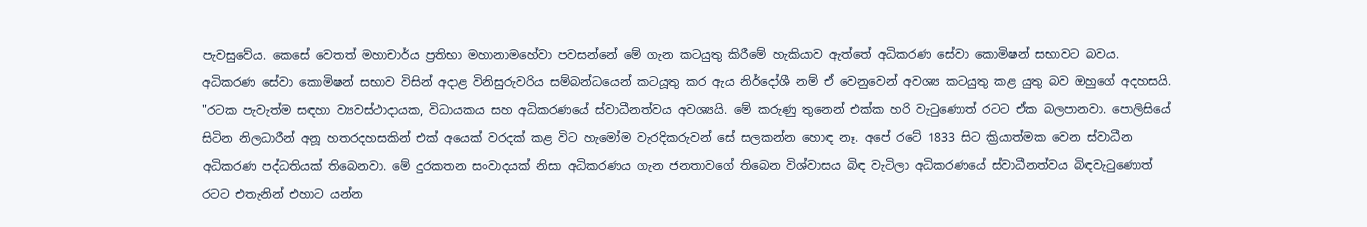පැවසුවේය. කෙසේ වෙතත් මහාචාර්ය ප්‍රතිභා මහානාමහේවා පවසන්නේ මේ ගැන කටයුතු කිරීමේ හැකියාව ඇත්තේ අධිකරණ සේවා කොමිෂන් සභාවට බවය. අධිකරණ සේවා කොමිෂන් සභාව විසින් අදාළ විනිසුරුවරිය සම්බන්ධයෙන් කටයූතු කර ඇය නිර්දෝශී නම් ඒ වෙනුවෙන් අවශ්‍ය කටයුතු කළ යුතු බව ඔහුගේ අදහසයි. "රටක පැවැත්ම සඳහා ව්‍යවස්ථාදායක, විධායකය සහ අධිකරණයේ ස්වාධීනත්වය අවශ්‍යයි. මේ කරුණු තුනෙන් එක්ක හරි වැටුණොත් රටට ඒක බලපානවා. පොලිසියේ සිටින නිලධාරීන් අනූ හතරදහසකින් එක් අයෙක් වරදක් කළ විට හැමෝම වැරදිකරුවන් සේ සලකන්න හොඳ නෑ. අපේ රටේ 1833 සිට ක්‍රියාත්මක වෙන ස්වාධීන අධිකරණ පද්ධතියක් තිබෙනවා. මේ දුරකතන සංවාදයක් නිසා අධිකරණය ගැන ජනතාවගේ තිබෙන විශ්වාසය බිඳ වැටිලා අධිකරණයේ ස්වාධීනත්වය බිඳවැටුණොත් රටට එතැනින් එහාට යන්න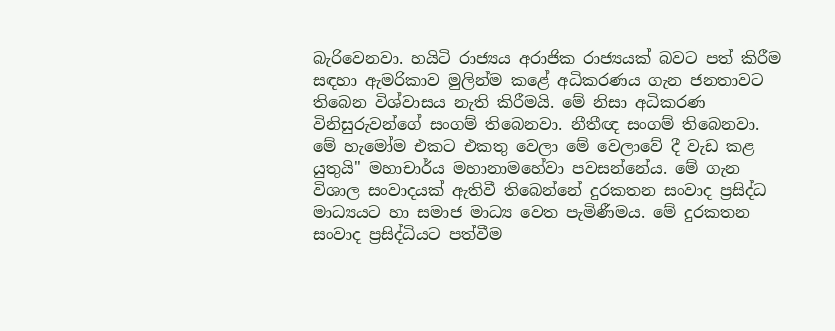බැරිවෙනවා. හයිටි රාජ්‍යය අරාජික රාජ්‍යයක් බවට පත් කිරීම සඳහා ඇමරිකාව මුලින්ම කළේ අධිකරණය ගැන ජනතාවට තිබෙන විශ්වාසය නැති කිරීමයි. මේ නිසා අධිකරණ විනිසුරුවන්ගේ සංගම් තිබෙනවා. නීතීඥ සංගම් තිබෙනවා. මේ හැමෝම එකට එකතු වෙලා මේ වෙලාවේ දී වැඩ කළ යුතුයි" මහාචාර්ය මහානාමහේවා පවසන්නේය. මේ ගැන විශාල සංවාදයක් ඇතිවී තිබෙන්නේ දුරකතන සංවාද ප්‍රසිද්ධ මාධ්‍යයට හා සමාජ මාධ්‍ය වෙත පැමිණීමය. මේ දුරකතන සංවාද ප්‍රසිද්ධියට පත්වීම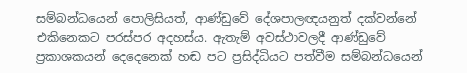සම්බන්ධයෙන් පොලිසියත්, ආණ්ඩුවේ දේශපාලඥයනුත් දක්වන්නේ එකිනෙකට පරස්පර අදහස්ය. ඇතැම් අවස්ථාවලදී ආණ්ඩුවේ ප්‍රකාශකයන් දෙදෙනෙක් හඬ පට ප්‍රසිද්ධියට පත්වීම සම්බන්ධයෙන්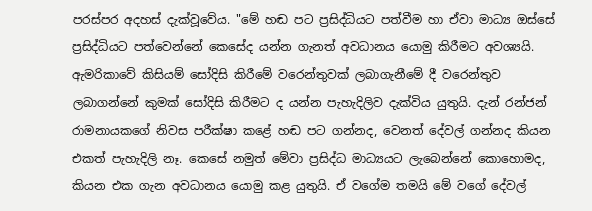පරස්පර අදහස් දැක්වූවේය. "මේ හඬ පට ප්‍රසිද්ධියට පත්වීම හා ඒවා මාධ්‍ය ඔස්සේ ප්‍රසිද්ධියට පත්වෙන්නේ කෙසේද යන්න ගැනත් අවධානය යොමු කිරීමට අවශ්‍යයි. ඇමරිකාවේ කිසියම් සෝදිසි කිරීමේ වරෙන්තුවක් ලබාගැනීමේ දී වරෙන්තුව ලබාගන්නේ කුමක් සෝදිසි කිරීමට ද යන්න පැහැදිලිව දැක්විය යුතුයි. දැන් රන්ජන් රාමනායකගේ නිවස පරීක්ෂා කළේ හඬ පට ගන්නද, වෙනත් දේවල් ගන්නද කියන එකත් පැහැදිලි නෑ. කෙසේ නමුත් මේවා ප්‍රසිද්ධ මාධ්‍යයට ලැබෙන්නේ කොහොමද, කියන එක ගැන අවධානය යොමු කළ යුතුයි. ඒ වගේම තමයි මේ වගේ දේවල්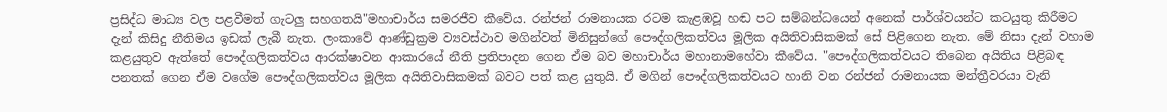ප්‍රසිද්ධ මාධ්‍ය වල පළවීමත් ගැටලු සහගතයි"මහාචාර්ය සමරජීව කීවේය. රන්ජන් රාමනායක රටම කැළඹවූ හඬ පට සම්බන්ධයෙන් අනෙක් පාර්ශ්වයන්ට කටයුතු කිරීමට දැන් කිසිදු නීතිමය ඉඩක් ලැබී නැත. ලංකාවේ ආණ්ඩුක්‍රම ව්‍යවස්ථාව මගින්වත් මිනිසුන්ගේ පෞද්ගලිකත්වය මූලික අයිතිවාසිකමක් සේ පිළිගෙන නැත. මේ නිසා දැන් වහාම කළයුතුව ඇත්තේ පෞද්ගලිකත්වය ආරක්ෂාවන ආකාරයේ නීති ප්‍රතිපාදන ගෙන ඒම බව මහාචාර්ය මහානාමහේවා කීවේය. "පෞද්ගලිකත්වයට තිබෙන අයිතිය පිළිබඳ පනතක් ගෙන ඒම වගේම පෞද්ගලිකත්වය මූලික අයිතිවාසිකමක් බවට පත් කළ යුතුයි. ඒ මගින් පෞද්ගලිකත්වයට හානි වන රන්ජන් රාමනායක මන්ත්‍රීවරයා වැනි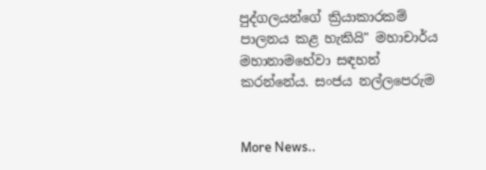පුද්ගලයන්ගේ ක්‍රියාකාරකම් පාලනය කළ හැකියි" මහාචාර්ය මහානාමහේවා සඳහන් කරන්නේය. සංජය නල්ලපෙරුම


More News..